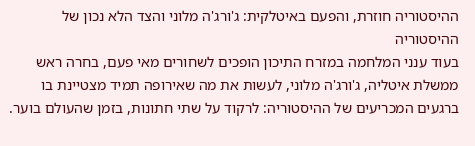ההיסטוריה חוזרת, והפעם באיטלקית: ג'ורג'ה מלוני והצד הלא נכון של ההיסטוריה
בעוד ענני המלחמה במזרח התיכון הופכים לשחורים מאי פעם, בחרה ראש ממשלת איטליה, ג'ורג'ה מלוני, לעשות את מה שאירופה תמיד מצטיינת בו ברגעים המכריעים של ההיסטוריה: לרקוד על שתי חתונות, בזמן שהעולם בוער.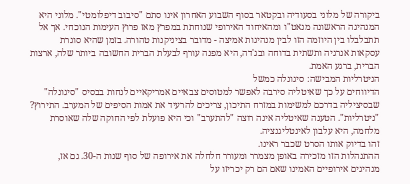ביקורה של מלוני בסעודיה ובקטאר בסוף השבוע האחרון אינו סתם "סיבוב דיפלומטי". מלוני היא המנהיגה הראשונה מנאט"ו ומהאיחוד האירופי שנוחתת במפרץ מאז פרוץ העימות הנוכחי. אך אל תתבלבלו בין היוזמה הזו לבין מנהיגות אמיצה - מדובר בציניקנות טהורה. בזמן שהיא סוגרת עסקאות אנרגיה ותשתית בדוחה ובג'דה, היא מפנה עורף לבעלת הברית החשובה ביותר שלה, ארצות הברית, ברגע האמת.
הניטרליות המבישה: סיגונלה כמשל
הדיווחים על כך שאיטליה סירבה לאפשר למטוסים צבאיים אמריקאיים לנחות בבסיס "סיגונלה" שבסיציליה בדרכם למשימות במזרח התיכון, צריכים להרעיד את אמות הסיפים של המערב. התירוץ? "ניטרליות". הטענה שאיטליה אינה רוצה "להתערב" וכי היא פועלת לפי החוקה שלה שאוסרת מלחמה, היא עלבון לאינטליגנציה.
זהו בדיוק אותו הסרט שכבר ראינו.
ההתנהלות הזו מזכירה באופן מצמרר ומעורר חלחלה את אירופה של סוף שנות ה-30. גם אז, מנהיגים אירופיים האמינו שאם הם רק יכריזו על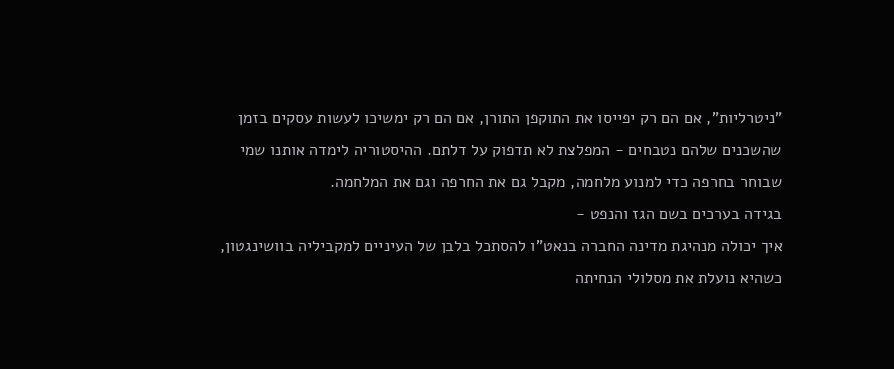"ניטרליות", אם הם רק יפייסו את התוקפן התורן, אם הם רק ימשיכו לעשות עסקים בזמן שהשכנים שלהם נטבחים - המפלצת לא תדפוק על דלתם. ההיסטוריה לימדה אותנו שמי שבוחר בחרפה כדי למנוע מלחמה, מקבל גם את החרפה וגם את המלחמה.
בגידה בערכים בשם הגז והנפט -
איך יכולה מנהיגת מדינה החברה בנאט"ו להסתכל בלבן של העיניים למקביליה בוושינגטון, כשהיא נועלת את מסלולי הנחיתה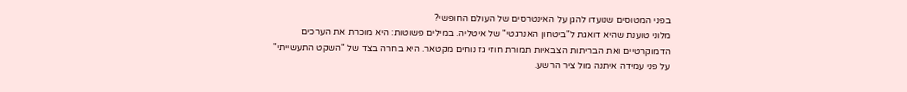בפני המטוסים שנועדו להגן על האינטרסים של העולם החופשי?
מלוני טוענת שהיא דואגת ל"ביטחון האנרגטי" של איטליה. במילים פשוטות: היא מוכרת את הערכים הדמוקרטיים ואת הבריתות הצבאיות תמורת חוזי גז נוחים מקטאר. היא בחרה בצד של "השקט התעשייתי" על פני עמידה איתנה מול ציר הרשע.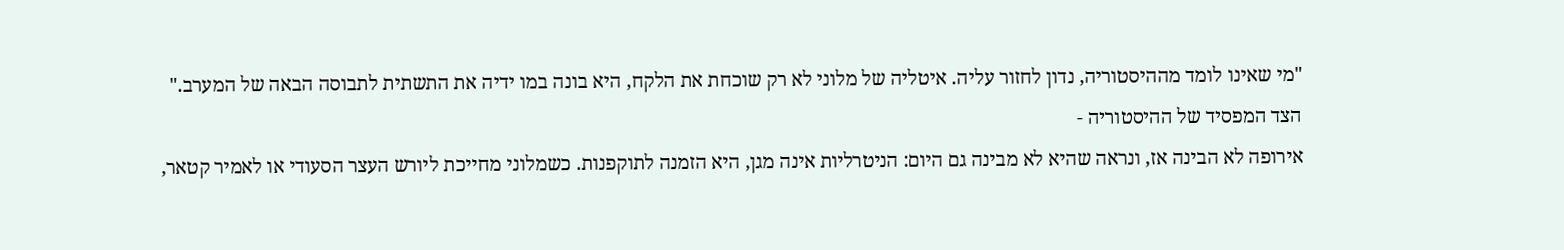"מי שאינו לומד מההיסטוריה, נדון לחזור עליה. איטליה של מלוני לא רק שוכחת את הלקח, היא בונה במו ידיה את התשתית לתבוסה הבאה של המערב."
הצד המפסיד של ההיסטוריה -
אירופה לא הבינה אז, ונראה שהיא לא מבינה גם היום: הניטרליות אינה מגן, היא הזמנה לתוקפנות. כשמלוני מחייכת ליורש העצר הסעודי או לאמיר קטאר,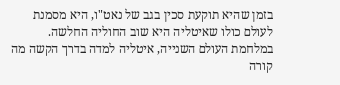בזמן שהיא תוקעת סכין בגב של נאט"ו, היא מסמנת לעולם כולו שאיטליה היא שוב החוליה החלשה.
במלחמת העולם השנייה, איטליה למדה בדרך הקשה מה קורה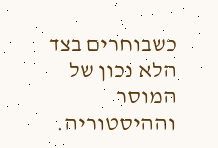כשבוחרים בצד הלא נכון של המוסר וההיסטוריה.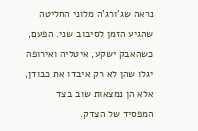נראה שג'ורג'ה מלוני החליטה שהגיע הזמן לסיבוב שני. הפעם, כשהאבק ישקע, איטליה ואירופה יגלו שהן לא רק איבדו את כבודן, אלא הן נמצאות שוב בצד המפסיד של הצדק.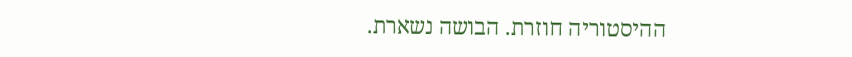ההיסטוריה חוזרת. הבושה נשארת.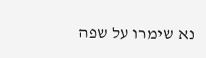נא שימרו על שפה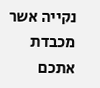נקייה אשר מכבדת אתכם